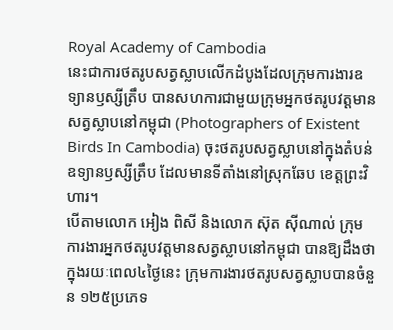Royal Academy of Cambodia
នេះជាការថតរូបសត្វស្លាបលើកដំបូងដែលក្រុមការងារឧទ្យានឫស្សីត្រឹប បានសហការជាមួយក្រុមអ្នកថតរូបវត្តមានសត្វស្លាបនៅកម្ពុជា (Photographers of Existent Birds In Cambodia) ចុះថតរូបសត្វស្លាបនៅក្នុងតំបន់ឧទ្យានឫស្សីត្រឹប ដែលមានទីតាំងនៅស្រុកឆែប ខេត្តព្រះវិហារ។
បើតាមលោក អៀង ពិសី និងលោក ស៊ុត ស៊ីណាល់ ក្រុមការងារអ្នកថតរូបវត្តមានសត្វស្លាបនៅកម្ពុជា បានឱ្យដឹងថា ក្នុងរយៈពេល៤ថ្ងៃនេះ ក្រុមការងារថតរូបសត្វស្លាបបានចំនួន ១២៥ប្រភេទ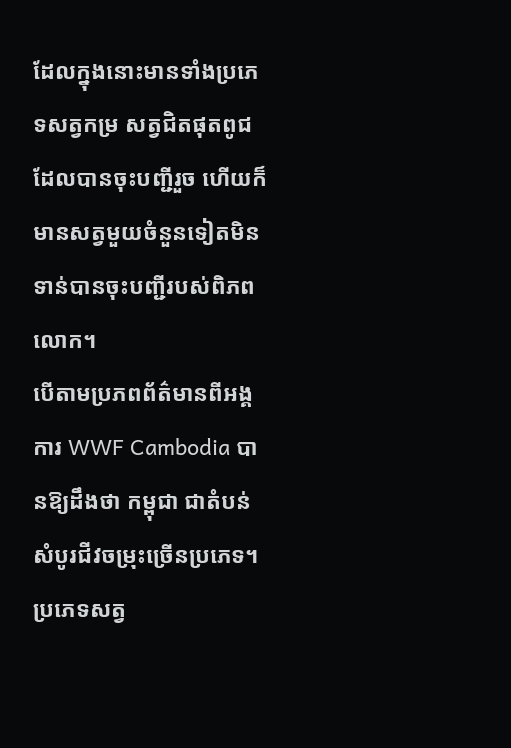ដែលក្នុងនោះមានទាំងប្រភេទសត្វកម្រ សត្វជិតផុតពូជដែលបានចុះបញ្ជីរួច ហើយក៏មានសត្វមួយចំនួនទៀតមិនទាន់បានចុះបញ្ជីរបស់ពិភពលោក។
បើតាមប្រភពព័ត៌មានពីអង្គការ WWF Cambodia បានឱ្យដឹងថា កម្ពុជា ជាតំបន់សំបូរជីវចម្រុះច្រើនប្រភេទ។ ប្រភេទសត្វ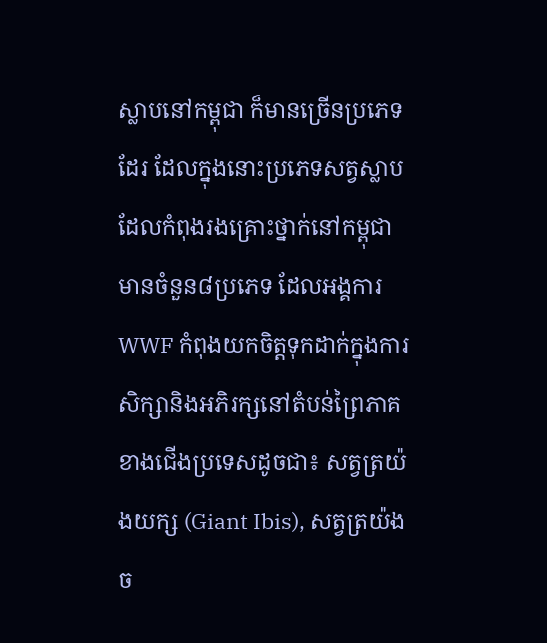ស្លាបនៅកម្ពុជា ក៏មានច្រើនប្រភេទដែរ ដែលក្នុងនោះប្រភេទសត្វស្លាបដែលកំពុងរងគ្រោះថ្នាក់នៅកម្ពុជា មានចំនួន៨ប្រភេទ ដែលអង្គការ WWF កំពុងយកចិត្តទុកដាក់ក្នុងការសិក្សានិងអភិរក្សនៅតំបន់ព្រៃភាគខាងជើងប្រទេសដូចជា៖ សត្វត្រយ៉ងយក្ស (Giant Ibis), សត្វត្រយ៉ងច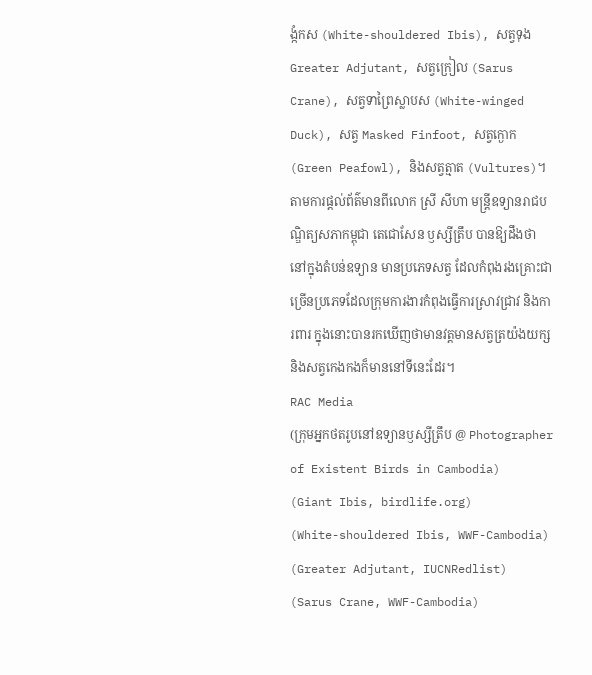ង្កំកស (White-shouldered Ibis), សត្វទុង Greater Adjutant, សត្វក្រៀល (Sarus Crane), សត្វទាព្រៃស្លាបស (White-winged Duck), សត្វ Masked Finfoot, សត្វក្ងោក (Green Peafowl), និងសត្វត្មាត (Vultures)។
តាមការផ្តល់ព័ត៌មានពីលោក ស្រី សីហា មន្ត្រីឧទ្យានរាជបណ្ឌិត្យសភាកម្ពុជា តេជោសែន ឫស្សីត្រឹប បានឱ្យដឹងថា នៅក្នុងតំបន់ឧទ្យាន មានប្រភេទសត្វ ដែលកំពុងរងគ្រោះជាច្រើនប្រភេទដែលក្រុមការងារកំពុងធ្វើការស្រាវជ្រាវ និងការពារ ក្នុងនោះបានរកឃើញថាមានវត្តមានសត្វត្រយ៉ងយក្ស និងសត្វកេងកងក៏មាននៅទីនេះដែរ។
RAC Media
(ក្រុមអ្នកថតរូបនៅឧទ្យានឫស្សីត្រឹប @ Photographer of Existent Birds in Cambodia)
(Giant Ibis, birdlife.org)
(White-shouldered Ibis, WWF-Cambodia)
(Greater Adjutant, IUCNRedlist)
(Sarus Crane, WWF-Cambodia)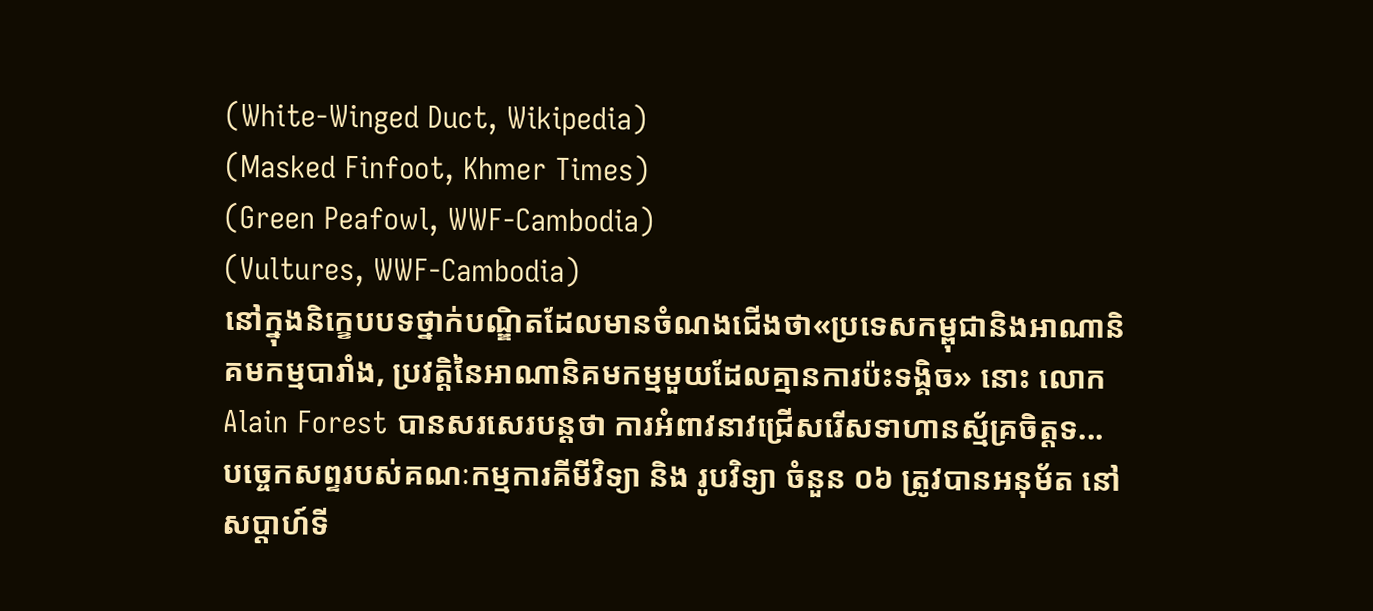(White-Winged Duct, Wikipedia)
(Masked Finfoot, Khmer Times)
(Green Peafowl, WWF-Cambodia)
(Vultures, WWF-Cambodia)
នៅក្នុងនិក្ខេបបទថ្នាក់បណ្ឌិតដែលមានចំណងជើងថា«ប្រទេសកម្ពុជានិងអាណានិគមកម្មបារាំង, ប្រវត្តិនៃអាណានិគមកម្មមួយដែលគ្មានការប៉ះទង្គិច» នោះ លោក Alain Forest បានសរសេរបន្តថា ការអំពាវនាវជ្រើសរើសទាហានស្ម័គ្រចិត្តទ...
បច្ចេកសព្ទរបស់គណៈកម្មការគីមីវិទ្យា និង រូបវិទ្យា ចំនួន ០៦ ត្រូវបានអនុម័ត នៅសប្តាហ៍ទី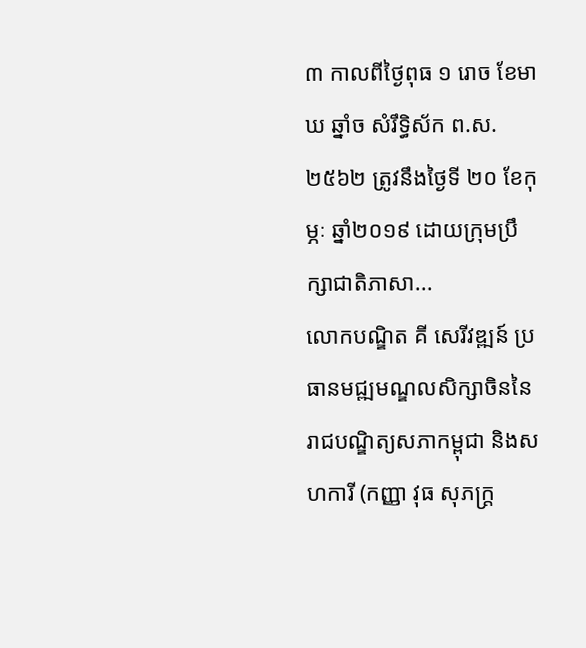៣ កាលពីថ្ងៃពុធ ១ រោច ខែមាឃ ឆ្នាំច សំរឹទ្ធិស័ក ព.ស.២៥៦២ ត្រូវនឹងថ្ងៃទី ២០ ខែកុម្ភៈ ឆ្នាំ២០១៩ ដោយក្រុមប្រឹក្សាជាតិភាសា...
លោកបណ្ឌិត គី សេរីវឌ្ឍន៍ ប្រធានមជ្ឍមណ្ឌលសិក្សាចិននៃរាជបណ្ឌិត្យសភាកម្ពុជា និងសហការី (កញ្ញា វុធ សុភក្ដ្រ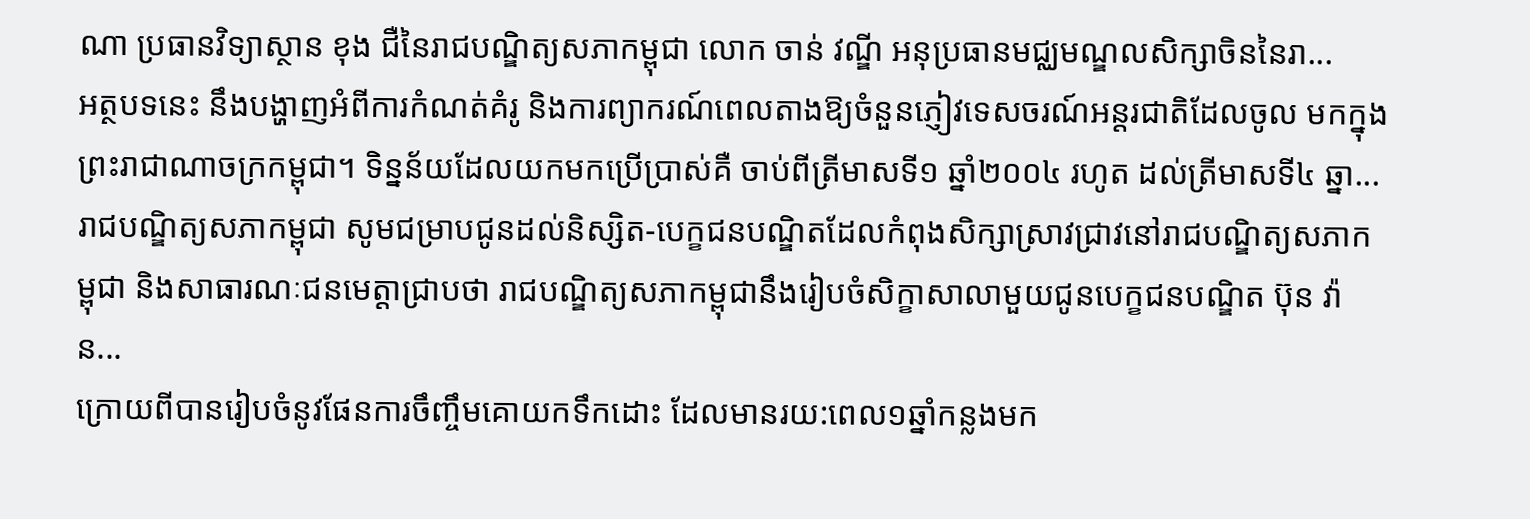ណា ប្រធានវិទ្យាស្ថាន ខុង ជឺនៃរាជបណ្ឌិត្យសភាកម្ពុជា លោក ចាន់ វណ្ឌី អនុប្រធានមជ្ឈមណ្ឌលសិក្សាចិននៃរា...
អត្ថបទនេះ នឹងបង្ហាញអំពីការកំណត់គំរូ និងការព្យាករណ៍ពេលតាងឱ្យចំនួនភ្ញៀវទេសចរណ៍អន្តរជាតិដែលចូល មកក្នុងព្រះរាជាណាចក្រកម្ពុជា។ ទិន្នន័យដែលយកមកប្រើប្រាស់គឺ ចាប់ពីត្រីមាសទី១ ឆ្នាំ២០០៤ រហូត ដល់ត្រីមាសទី៤ ឆ្នា...
រាជបណ្ឌិត្យសភាកម្ពុជា សូមជម្រាបជូនដល់និស្សិត-បេក្ខជនបណ្ឌិតដែលកំពុងសិក្សាស្រាវជ្រាវនៅរាជបណ្ឌិត្យសភាកម្ពុជា និងសាធារណៈជនមេត្តាជ្រាបថា រាជបណ្ឌិត្យសភាកម្ពុជានឹងរៀបចំសិក្ខាសាលាមួយជូនបេក្ខជនបណ្ឌិត ប៊ុន វ៉ាន...
ក្រោយពីបានរៀបចំនូវផែនការចឹញ្ចឹមគោយកទឹកដោះ ដែលមានរយ:ពេល១ឆ្នាំកន្លងមក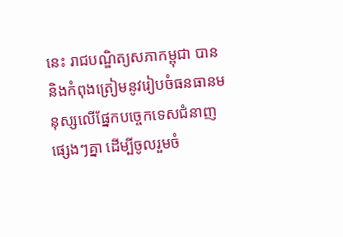នេះ រាជបណ្ឌិត្យសភាកម្ពុជា បាន និងកំពុងត្រៀមនូវរៀបចំធនធានមនុស្សលើផ្នែកបច្ចេកទេសជំនាញផ្សេងៗគ្នា ដើម្បីចូលរួមចំ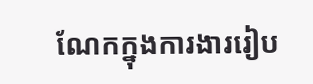ណែកក្នុងការងាររៀប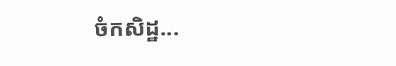ចំកសិដ្ឋ...